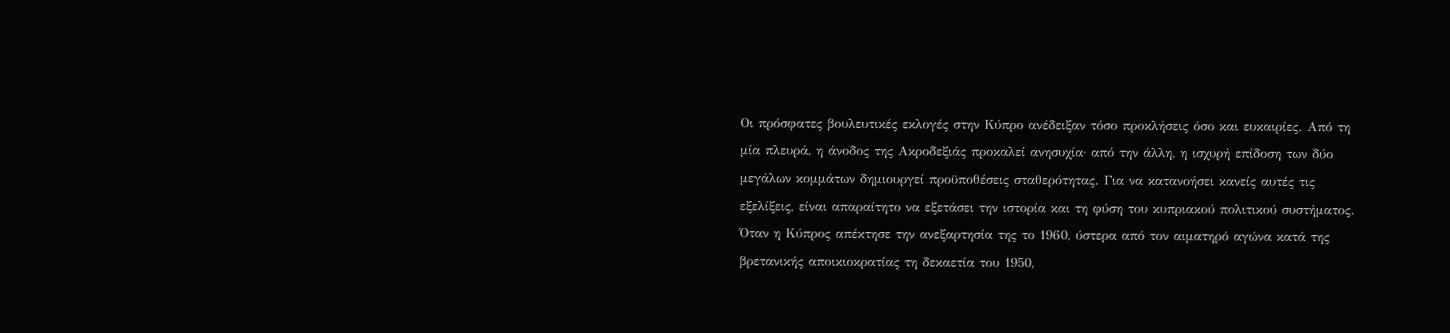Οι πρόσφατες βουλευτικές εκλογές στην Κύπρο ανέδειξαν τόσο προκλήσεις όσο και ευκαιρίες. Από τη μία πλευρά, η άνοδος της Ακροδεξιάς προκαλεί ανησυχία· από την άλλη, η ισχυρή επίδοση των δύο μεγάλων κομμάτων δημιουργεί προϋποθέσεις σταθερότητας. Για να κατανοήσει κανείς αυτές τις εξελίξεις, είναι απαραίτητο να εξετάσει την ιστορία και τη φύση του κυπριακού πολιτικού συστήματος.
Όταν η Κύπρος απέκτησε την ανεξαρτησία της το 1960, ύστερα από τον αιματηρό αγώνα κατά της βρετανικής αποικιοκρατίας τη δεκαετία του 1950,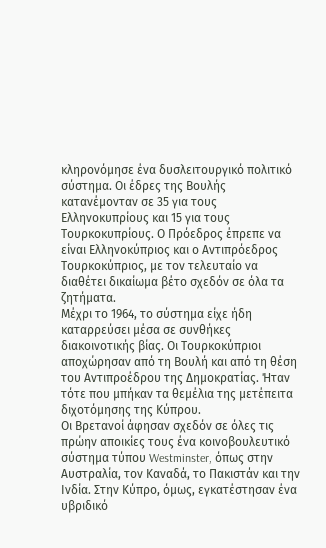κληρονόμησε ένα δυσλειτουργικό πολιτικό σύστημα. Οι έδρες της Βουλής κατανέμονταν σε 35 για τους Ελληνοκυπρίους και 15 για τους Τουρκοκυπρίους. Ο Πρόεδρος έπρεπε να είναι Ελληνοκύπριος και ο Αντιπρόεδρος Τουρκοκύπριος, με τον τελευταίο να διαθέτει δικαίωμα βέτο σχεδόν σε όλα τα ζητήματα.
Μέχρι το 1964, το σύστημα είχε ήδη καταρρεύσει μέσα σε συνθήκες διακοινοτικής βίας. Οι Τουρκοκύπριοι αποχώρησαν από τη Βουλή και από τη θέση του Αντιπροέδρου της Δημοκρατίας. Ήταν τότε που μπήκαν τα θεμέλια της μετέπειτα διχοτόμησης της Κύπρου.
Οι Βρετανοί άφησαν σχεδόν σε όλες τις πρώην αποικίες τους ένα κοινοβουλευτικό σύστημα τύπου Westminster, όπως στην Αυστραλία, τον Καναδά, το Πακιστάν και την Ινδία. Στην Κύπρο, όμως, εγκατέστησαν ένα υβριδικό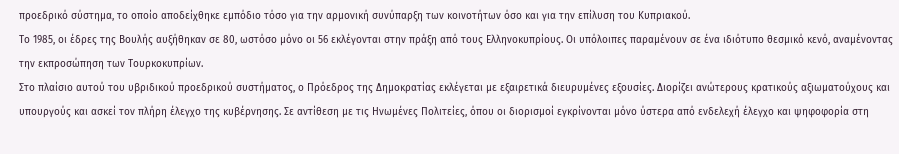προεδρικό σύστημα, το οποίο αποδείχθηκε εμπόδιο τόσο για την αρμονική συνύπαρξη των κοινοτήτων όσο και για την επίλυση του Κυπριακού.
Το 1985, οι έδρες της Βουλής αυξήθηκαν σε 80, ωστόσο μόνο οι 56 εκλέγονται στην πράξη από τους Ελληνοκυπρίους. Οι υπόλοιπες παραμένουν σε ένα ιδιότυπο θεσμικό κενό, αναμένοντας την εκπροσώπηση των Τουρκοκυπρίων.
Στο πλαίσιο αυτού του υβριδικού προεδρικού συστήματος, ο Πρόεδρος της Δημοκρατίας εκλέγεται με εξαιρετικά διευρυμένες εξουσίες. Διορίζει ανώτερους κρατικούς αξιωματούχους και υπουργούς και ασκεί τον πλήρη έλεγχο της κυβέρνησης. Σε αντίθεση με τις Ηνωμένες Πολιτείες, όπου οι διορισμοί εγκρίνονται μόνο ύστερα από ενδελεχή έλεγχο και ψηφοφορία στη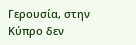Γερουσία, στην Κύπρο δεν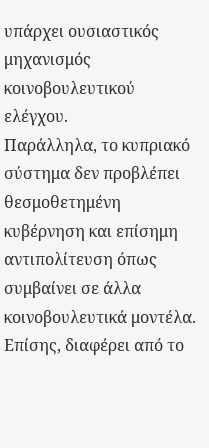υπάρχει ουσιαστικός μηχανισμός κοινοβουλευτικού ελέγχου.
Παράλληλα, το κυπριακό σύστημα δεν προβλέπει θεσμοθετημένη κυβέρνηση και επίσημη αντιπολίτευση όπως συμβαίνει σε άλλα κοινοβουλευτικά μοντέλα. Επίσης, διαφέρει από το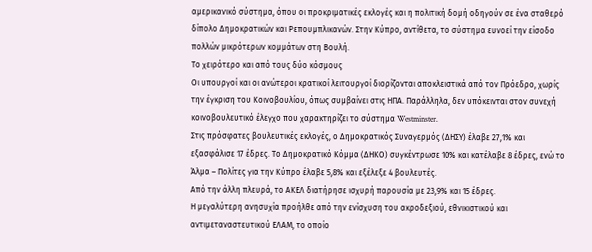αμερικανικό σύστημα, όπου οι προκριματικές εκλογές και η πολιτική δομή οδηγούν σε ένα σταθερό δίπολο Δημοκρατικών και Ρεπουμπλικανών. Στην Κύπρο, αντίθετα, το σύστημα ευνοεί την είσοδο πολλών μικρότερων κομμάτων στη Βουλή.
Το χειρότερο και από τους δύο κόσμους
Οι υπουργοί και οι ανώτεροι κρατικοί λειτουργοί διορίζονται αποκλειστικά από τον Πρόεδρο, χωρίς την έγκριση του Κοινοβουλίου, όπως συμβαίνει στις ΗΠΑ. Παράλληλα, δεν υπόκεινται στον συνεχή κοινοβουλευτικό έλεγχο που χαρακτηρίζει το σύστημα Westminster.
Στις πρόσφατες βουλευτικές εκλογές, ο Δημοκρατικός Συναγερμός (ΔΗΣΥ) έλαβε 27,1% και εξασφάλισε 17 έδρες. Το Δημοκρατικό Κόμμα (ΔΗΚΟ) συγκέντρωσε 10% και κατέλαβε 8 έδρες, ενώ το Άλμα – Πολίτες για την Κύπρο έλαβε 5,8% και εξέλεξε 4 βουλευτές.
Από την άλλη πλευρά, το ΑΚΕΛ διατήρησε ισχυρή παρουσία με 23,9% και 15 έδρες.
Η μεγαλύτερη ανησυχία προήλθε από την ενίσχυση του ακροδεξιού, εθνικιστικού και αντιμεταναστευτικού ΕΛΑΜ, το οποίο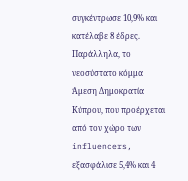συγκέντρωσε 10,9% και κατέλαβε 8 έδρες. Παράλληλα, το νεοσύστατο κόμμα Άμεση Δημοκρατία Κύπρου, που προέρχεται από τον χώρο των influencers, εξασφάλισε 5,4% και 4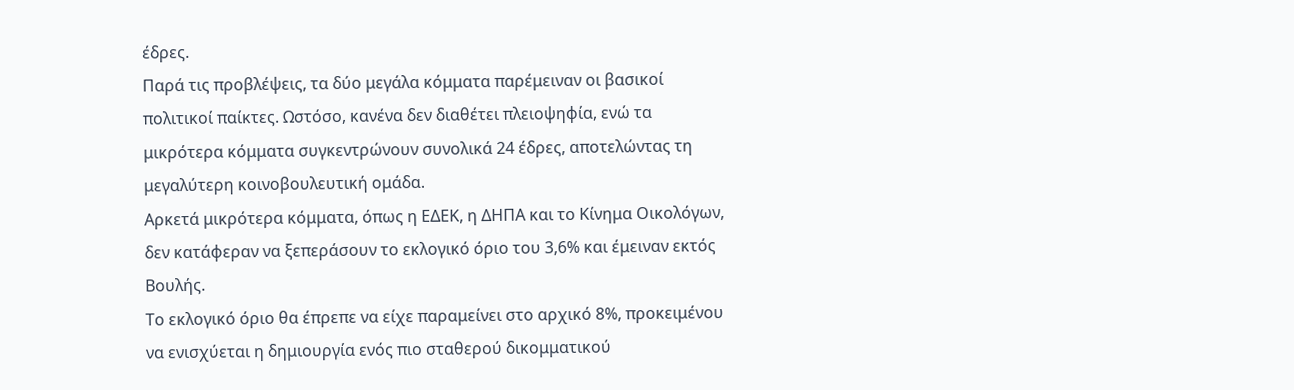έδρες.
Παρά τις προβλέψεις, τα δύο μεγάλα κόμματα παρέμειναν οι βασικοί πολιτικοί παίκτες. Ωστόσο, κανένα δεν διαθέτει πλειοψηφία, ενώ τα μικρότερα κόμματα συγκεντρώνουν συνολικά 24 έδρες, αποτελώντας τη μεγαλύτερη κοινοβουλευτική ομάδα.
Αρκετά μικρότερα κόμματα, όπως η ΕΔΕΚ, η ΔΗΠΑ και το Κίνημα Οικολόγων, δεν κατάφεραν να ξεπεράσουν το εκλογικό όριο του 3,6% και έμειναν εκτός Βουλής.
To εκλογικό όριο θα έπρεπε να είχε παραμείνει στο αρχικό 8%, προκειμένου να ενισχύεται η δημιουργία ενός πιο σταθερού δικομματικού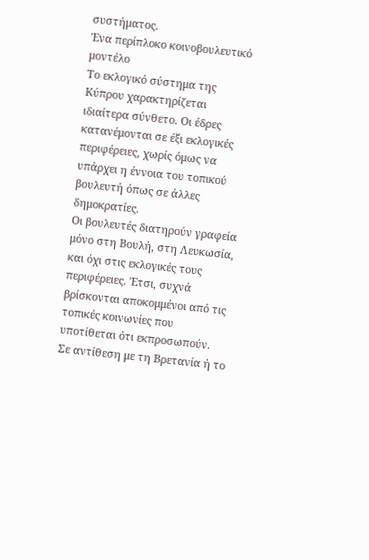συστήματος.
Ένα περίπλοκο κοινοβουλευτικό μοντέλο
Το εκλογικό σύστημα της Κύπρου χαρακτηρίζεται ιδιαίτερα σύνθετο. Οι έδρες κατανέμονται σε έξι εκλογικές περιφέρειες, χωρίς όμως να υπάρχει η έννοια του τοπικού βουλευτή όπως σε άλλες δημοκρατίες.
Οι βουλευτές διατηρούν γραφεία μόνο στη Βουλή, στη Λευκωσία, και όχι στις εκλογικές τους περιφέρειες. Έτσι, συχνά βρίσκονται αποκομμένοι από τις τοπικές κοινωνίες που υποτίθεται ότι εκπροσωπούν.
Σε αντίθεση με τη Βρετανία ή το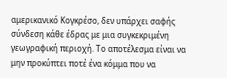αμερικανικό Κογκρέσο, δεν υπάρχει σαφής σύνδεση κάθε έδρας με μια συγκεκριμένη γεωγραφική περιοχή. Το αποτέλεσμα είναι να μην προκύπτει ποτέ ένα κόμμα που να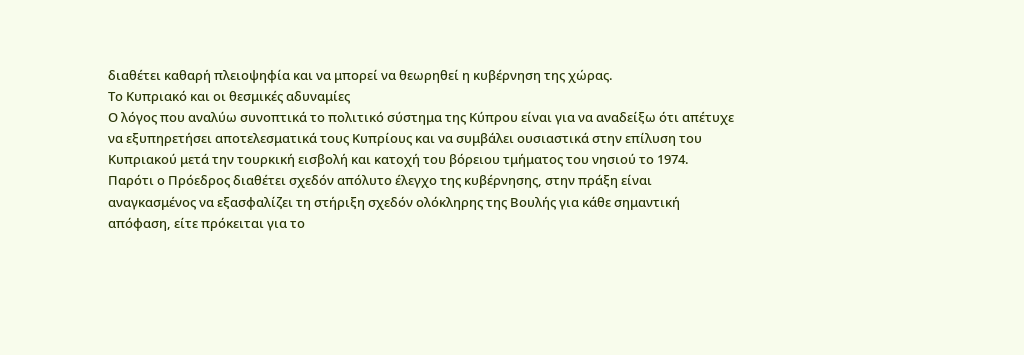διαθέτει καθαρή πλειοψηφία και να μπορεί να θεωρηθεί η κυβέρνηση της χώρας.
Το Κυπριακό και οι θεσμικές αδυναμίες
Ο λόγος που αναλύω συνοπτικά το πολιτικό σύστημα της Κύπρου είναι για να αναδείξω ότι απέτυχε να εξυπηρετήσει αποτελεσματικά τους Κυπρίους και να συμβάλει ουσιαστικά στην επίλυση του Κυπριακού μετά την τουρκική εισβολή και κατοχή του βόρειου τμήματος του νησιού το 1974.
Παρότι ο Πρόεδρος διαθέτει σχεδόν απόλυτο έλεγχο της κυβέρνησης, στην πράξη είναι αναγκασμένος να εξασφαλίζει τη στήριξη σχεδόν ολόκληρης της Βουλής για κάθε σημαντική απόφαση, είτε πρόκειται για το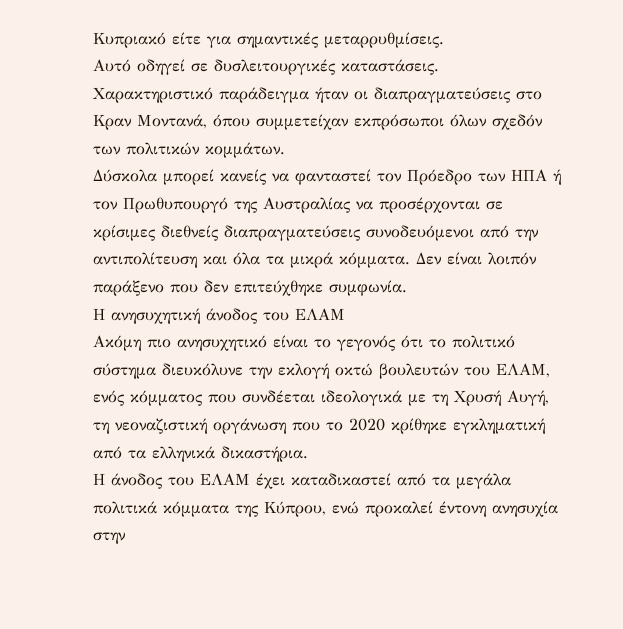Κυπριακό είτε για σημαντικές μεταρρυθμίσεις.
Αυτό οδηγεί σε δυσλειτουργικές καταστάσεις. Χαρακτηριστικό παράδειγμα ήταν οι διαπραγματεύσεις στο Κραν Μοντανά, όπου συμμετείχαν εκπρόσωποι όλων σχεδόν των πολιτικών κομμάτων.
Δύσκολα μπορεί κανείς να φανταστεί τον Πρόεδρο των ΗΠΑ ή τον Πρωθυπουργό της Αυστραλίας να προσέρχονται σε κρίσιμες διεθνείς διαπραγματεύσεις συνοδευόμενοι από την αντιπολίτευση και όλα τα μικρά κόμματα. Δεν είναι λοιπόν παράξενο που δεν επιτεύχθηκε συμφωνία.
Η ανησυχητική άνοδος του ΕΛΑΜ
Ακόμη πιο ανησυχητικό είναι το γεγονός ότι το πολιτικό σύστημα διευκόλυνε την εκλογή οκτώ βουλευτών του ΕΛΑΜ, ενός κόμματος που συνδέεται ιδεολογικά με τη Χρυσή Αυγή, τη νεοναζιστική οργάνωση που το 2020 κρίθηκε εγκληματική από τα ελληνικά δικαστήρια.
Η άνοδος του ΕΛΑΜ έχει καταδικαστεί από τα μεγάλα πολιτικά κόμματα της Κύπρου, ενώ προκαλεί έντονη ανησυχία στην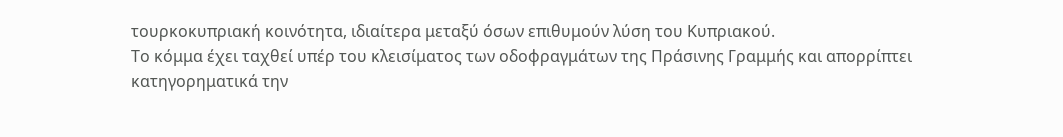τουρκοκυπριακή κοινότητα, ιδιαίτερα μεταξύ όσων επιθυμούν λύση του Κυπριακού.
Το κόμμα έχει ταχθεί υπέρ του κλεισίματος των οδοφραγμάτων της Πράσινης Γραμμής και απορρίπτει κατηγορηματικά την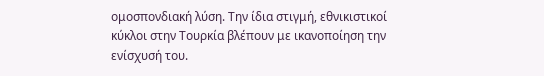ομοσπονδιακή λύση. Την ίδια στιγμή, εθνικιστικοί κύκλοι στην Τουρκία βλέπουν με ικανοποίηση την ενίσχυσή του.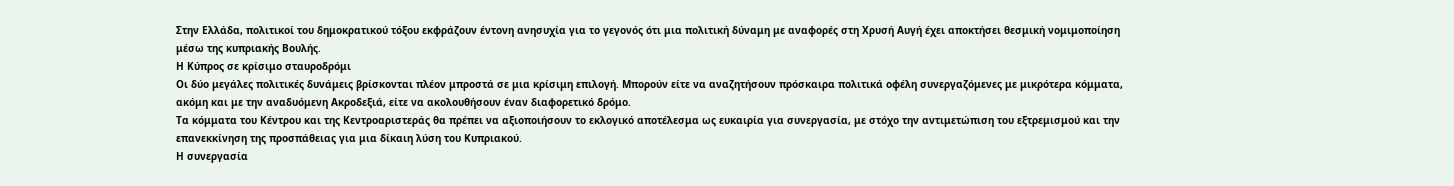Στην Ελλάδα, πολιτικοί του δημοκρατικού τόξου εκφράζουν έντονη ανησυχία για το γεγονός ότι μια πολιτική δύναμη με αναφορές στη Χρυσή Αυγή έχει αποκτήσει θεσμική νομιμοποίηση μέσω της κυπριακής Βουλής.
Η Κύπρος σε κρίσιμο σταυροδρόμι
Οι δύο μεγάλες πολιτικές δυνάμεις βρίσκονται πλέον μπροστά σε μια κρίσιμη επιλογή. Μπορούν είτε να αναζητήσουν πρόσκαιρα πολιτικά οφέλη συνεργαζόμενες με μικρότερα κόμματα, ακόμη και με την αναδυόμενη Ακροδεξιά, είτε να ακολουθήσουν έναν διαφορετικό δρόμο.
Τα κόμματα του Κέντρου και της Κεντροαριστεράς θα πρέπει να αξιοποιήσουν το εκλογικό αποτέλεσμα ως ευκαιρία για συνεργασία, με στόχο την αντιμετώπιση του εξτρεμισμού και την επανεκκίνηση της προσπάθειας για μια δίκαιη λύση του Κυπριακού.
Η συνεργασία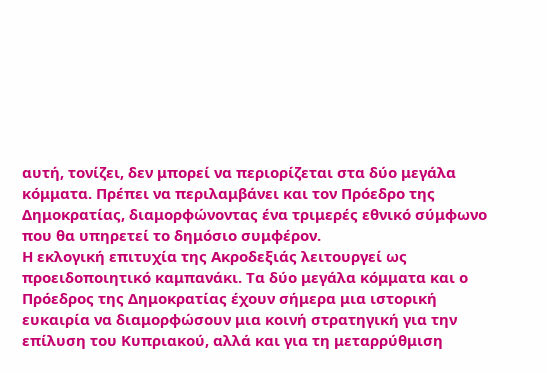αυτή, τονίζει, δεν μπορεί να περιορίζεται στα δύο μεγάλα κόμματα. Πρέπει να περιλαμβάνει και τον Πρόεδρο της Δημοκρατίας, διαμορφώνοντας ένα τριμερές εθνικό σύμφωνο που θα υπηρετεί το δημόσιο συμφέρον.
Η εκλογική επιτυχία της Ακροδεξιάς λειτουργεί ως προειδοποιητικό καμπανάκι. Τα δύο μεγάλα κόμματα και ο Πρόεδρος της Δημοκρατίας έχουν σήμερα μια ιστορική ευκαιρία να διαμορφώσουν μια κοινή στρατηγική για την επίλυση του Κυπριακού, αλλά και για τη μεταρρύθμιση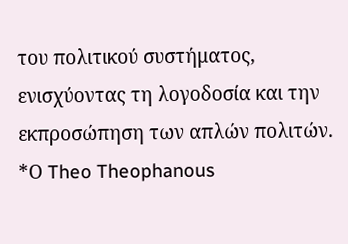του πολιτικού συστήματος, ενισχύοντας τη λογοδοσία και την εκπροσώπηση των απλών πολιτών.
*Ο Theo Theophanous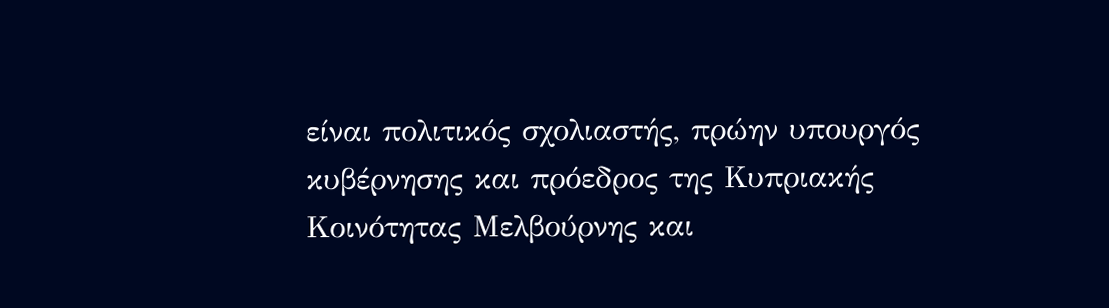είναι πολιτικός σχολιαστής, πρώην υπουργός κυβέρνησης και πρόεδρος της Κυπριακής Κοινότητας Μελβούρνης και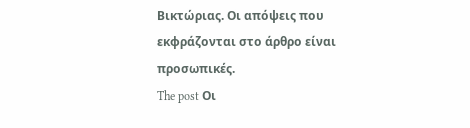Βικτώριας. Οι απόψεις που εκφράζονται στο άρθρο είναι προσωπικές.
The post Οι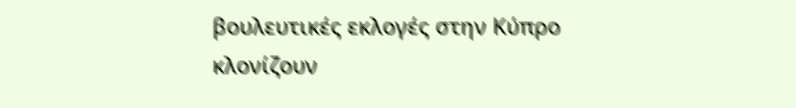βουλευτικές εκλογές στην Κύπρο κλονίζουν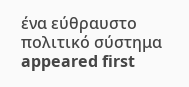ένα εύθραυστο πολιτικό σύστημα appeared first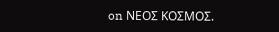on ΝΕΟΣ ΚΟΣΜΟΣ.